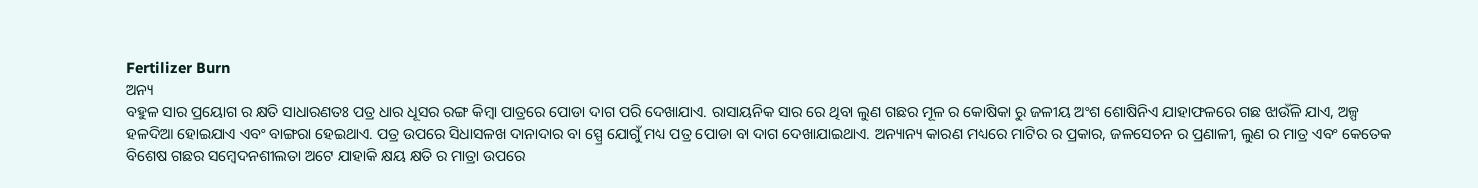Fertilizer Burn
ଅନ୍ୟ
ବହୁଳ ସାର ପ୍ରୟୋଗ ର କ୍ଷତି ସାଧାରଣତଃ ପତ୍ର ଧାର ଧୂସର ରଙ୍ଗ କିମ୍ବା ପାତ୍ରରେ ପୋଡା ଦାଗ ପରି ଦେଖାଯାଏ. ରାସାୟନିକ ସାର ରେ ଥିବା ଲୁଣ ଗଛର ମୂଳ ର କୋଷିକା ରୁ ଜଳୀୟ ଅଂଶ ଶୋଷିନିଏ ଯାହାଫଳରେ ଗଛ ଝାଉଁଳି ଯାଏ, ଅଳ୍ପ ହଳଦିଆ ହୋଇଯାଏ ଏବଂ ବାଙ୍ଗରା ହେଇଥାଏ. ପତ୍ର ଉପରେ ସିଧାସଳଖ ଦାନାଦାର ବା ସ୍ପ୍ରେ ଯୋଗୁଁ ମଧ୍ୟ ପତ୍ର ପୋଡା ବା ଦାଗ ଦେଖାଯାଇଥାଏ. ଅନ୍ୟାନ୍ୟ କାରଣ ମଧ୍ୟରେ ମାଟିର ର ପ୍ରକାର, ଜଳସେଚନ ର ପ୍ରଣାଳୀ, ଲୁଣ ର ମାତ୍ର ଏବଂ କେତେକ ବିଶେଷ ଗଛର ସମ୍ବେଦନଶୀଲତା ଅଟେ ଯାହାକି କ୍ଷୟ କ୍ଷତି ର ମାତ୍ରା ଉପରେ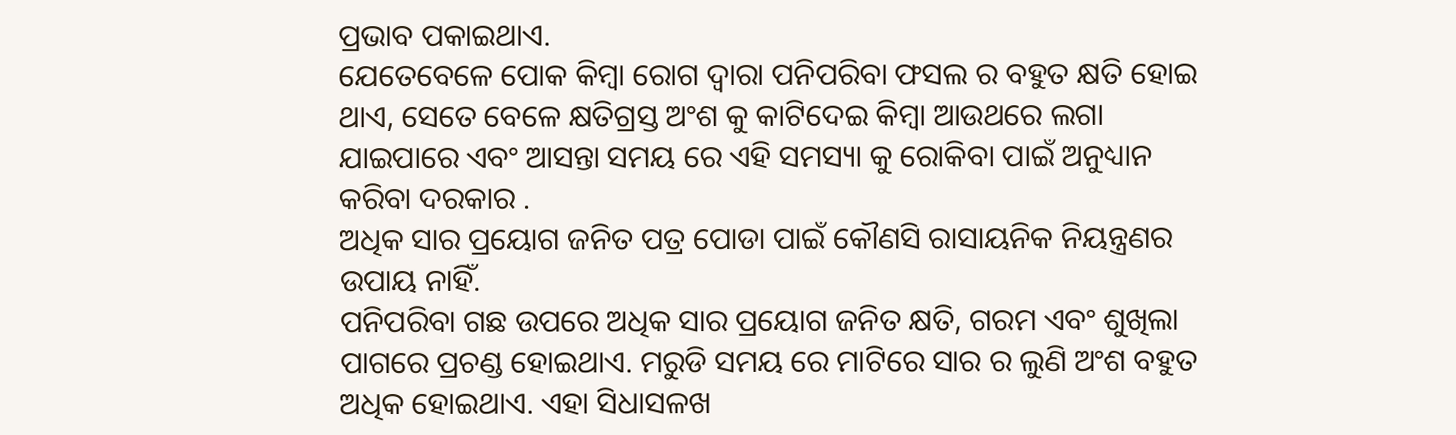ପ୍ରଭାବ ପକାଇଥାଏ.
ଯେତେବେଳେ ପୋକ କିମ୍ବା ରୋଗ ଦ୍ୱାରା ପନିପରିବା ଫସଲ ର ବହୁତ କ୍ଷତି ହୋଇ ଥାଏ, ସେତେ ବେଳେ କ୍ଷତିଗ୍ରସ୍ତ ଅଂଶ କୁ କାଟିଦେଇ କିମ୍ବା ଆଉଥରେ ଲଗା ଯାଇପାରେ ଏବଂ ଆସନ୍ତା ସମୟ ରେ ଏହି ସମସ୍ୟା କୁ ରୋକିବା ପାଇଁ ଅନୁଧ୍ୟାନ କରିବା ଦରକାର .
ଅଧିକ ସାର ପ୍ରୟୋଗ ଜନିତ ପତ୍ର ପୋଡା ପାଇଁ କୌଣସି ରାସାୟନିକ ନିୟନ୍ତ୍ରଣର ଉପାୟ ନାହିଁ.
ପନିପରିବା ଗଛ ଉପରେ ଅଧିକ ସାର ପ୍ରୟୋଗ ଜନିତ କ୍ଷତି, ଗରମ ଏବଂ ଶୁଖିଲା ପାଗରେ ପ୍ରଚଣ୍ଡ ହୋଇଥାଏ. ମରୁଡି ସମୟ ରେ ମାଟିରେ ସାର ର ଲୁଣି ଅଂଶ ବହୁତ ଅଧିକ ହୋଇଥାଏ. ଏହା ସିଧାସଳଖ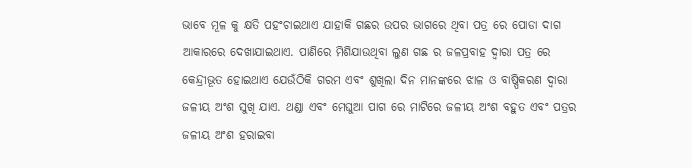ଭାବେ ମୂଳ କୁ କ୍ଷତି ପହଂଚାଇଥାଏ ଯାହାକି ଗଛର ଉପର ଭାଗରେ ଥିବା ପତ୍ର ରେ ପୋଡା ଦାଗ ଆକାରରେ ଦେଖାଯାଇଥାଏ. ପାଣିରେ ମିଶିଯାଉଥିବା ଲୁଣ ଗଛ ର ଜଳପ୍ରବାହ ଦ୍ୱାରା ପତ୍ର ରେ କେନ୍ଦ୍ରୀଭୂତ ହୋଇଥାଏ ଯେଉଁଠିକି ଗରମ ଏବଂ ଶୁଖିଲା ଦିନ ମାନଙ୍କରେ ଝାଳ ଓ ବାଷ୍ପିକରଣ ଦ୍ୱାରା ଜଳୀୟ ଅଂଶ ସୁଖି ଯାଏ. ଥଣ୍ଡା ଏବଂ ମେଘୁଆ ପାଗ ରେ ମାଟିରେ ଜଳୀୟ ଅଂଶ ବହୁତ ଏବଂ ପତ୍ରର ଜଳୀୟ ଅଂଶ ହରାଇବା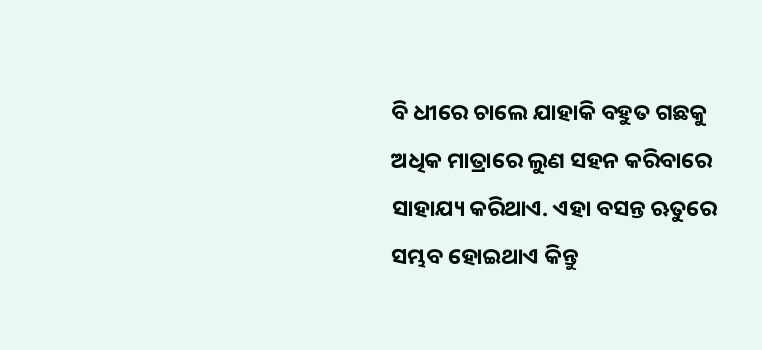ବି ଧୀରେ ଚାଲେ ଯାହାକି ବହୁତ ଗଛକୁ ଅଧିକ ମାତ୍ରାରେ ଲୁଣ ସହନ କରିବାରେ ସାହାଯ୍ୟ କରିଥାଏ. ଏହା ବସନ୍ତ ଋତୁରେ ସମ୍ଭବ ହୋଇଥାଏ କିନ୍ତୁ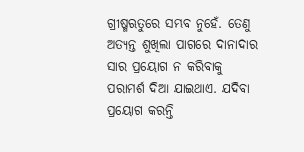ଗ୍ରୀଷ୍ମଋତୁରେ ସମ୍ଭବ ନୁହେଁ. ତେଣୁ ଅତ୍ୟନ୍ତ ଶୁଖିଲା ପାଗରେ ଦାନାଦାର ସାର ପ୍ରୟୋଗ ନ କରିବାକୁ ପରାମର୍ଶ ଦିଆ ଯାଇଥାଏ. ଯଦିବା ପ୍ରୟୋଗ କରନ୍ତି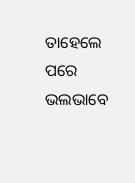ତାହେଲେ ପରେ ଭଲଭାବେ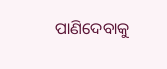ପାଣିଦେବାକୁ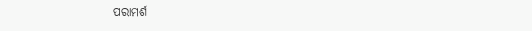ପରାମର୍ଶ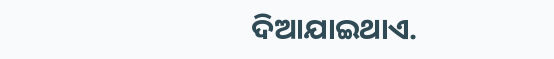ଦିଆଯାଇଥାଏ.